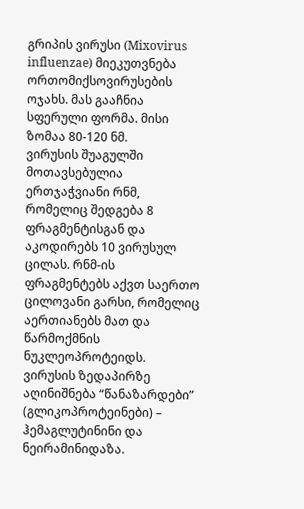გრიპის ვირუსი (Mixovirus influenzae) მიეკუთვნება ორთომიქსოვირუსების ოჯახს. მას გააჩნია სფერული ფორმა. მისი ზომაა 80-120 ნმ.
ვირუსის შუაგულში მოთავსებულია ერთჯაჭვიანი რნმ, რომელიც შედგება 8 ფრაგმენტისგან და აკოდირებს 10 ვირუსულ ცილას. რნმ-ის ფრაგმენტებს აქვთ საერთო ცილოვანი გარსი, რომელიც აერთიანებს მათ და წარმოქმნის ნუკლეოპროტეიდს.
ვირუსის ზედაპირზე აღინიშნება “წანაზარდები” (გლიკოპროტეინები) – ჰემაგლუტინინი და ნეირამინიდაზა.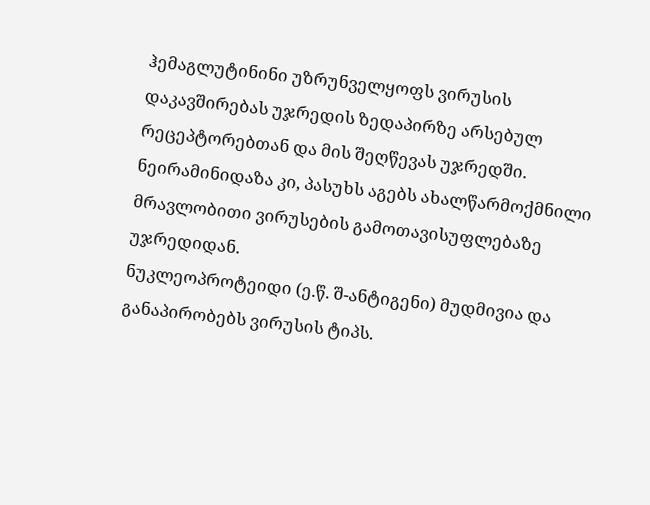ჰემაგლუტინინი უზრუნველყოფს ვირუსის დაკავშირებას უჯრედის ზედაპირზე არსებულ რეცეპტორებთან და მის შეღწევას უჯრედში. ნეირამინიდაზა კი, პასუხს აგებს ახალწარმოქმნილი მრავლობითი ვირუსების გამოთავისუფლებაზე უჯრედიდან.
ნუკლეოპროტეიდი (ე.წ. შ-ანტიგენი) მუდმივია და განაპირობებს ვირუსის ტიპს.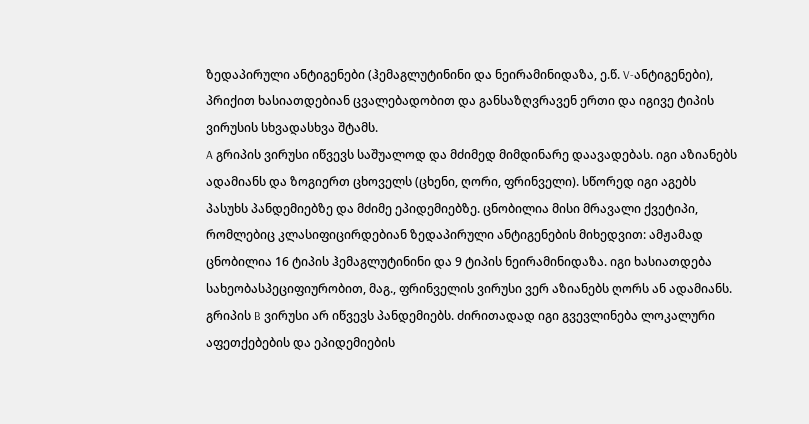ზედაპირული ანტიგენები (ჰემაგლუტინინი და ნეირამინიდაზა, ე.წ. V-ანტიგენები), პრიქით ხასიათდებიან ცვალებადობით და განსაზღვრავენ ერთი და იგივე ტიპის ვირუსის სხვადასხვა შტამს.
A გრიპის ვირუსი იწვევს საშუალოდ და მძიმედ მიმდინარე დაავადებას. იგი აზიანებს ადამიანს და ზოგიერთ ცხოველს (ცხენი, ღორი, ფრინველი). სწორედ იგი აგებს პასუხს პანდემიებზე და მძიმე ეპიდემიებზე. ცნობილია მისი მრავალი ქვეტიპი, რომლებიც კლასიფიცირდებიან ზედაპირული ანტიგენების მიხედვით: ამჟამად ცნობილია 16 ტიპის ჰემაგლუტინინი და 9 ტიპის ნეირამინიდაზა. იგი ხასიათდება სახეობასპეციფიურობით, მაგ., ფრინველის ვირუსი ვერ აზიანებს ღორს ან ადამიანს.
გრიპის B ვირუსი არ იწვევს პანდემიებს. ძირითადად იგი გვევლინება ლოკალური აფეთქებების და ეპიდემიების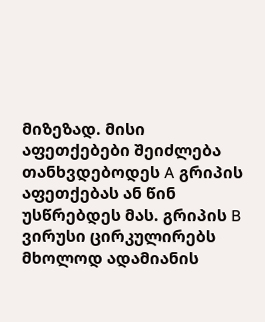მიზეზად. მისი აფეთქებები შეიძლება თანხვდებოდეს A გრიპის აფეთქებას ან წინ უსწრებდეს მას. გრიპის B ვირუსი ცირკულირებს მხოლოდ ადამიანის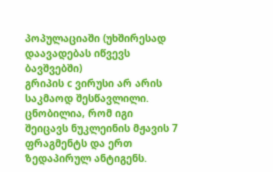პოპულაციაში (უხშირესად დაავადებას იწვევს ბავშვებში)
გრიპის c ვირუსი არ არის საკმაოდ შესწავლილი. ცნობილია, რომ იგი შეიცავს ნუკლეინის მჟავის 7 ფრაგმენტს და ერთ ზედაპირულ ანტიგენს.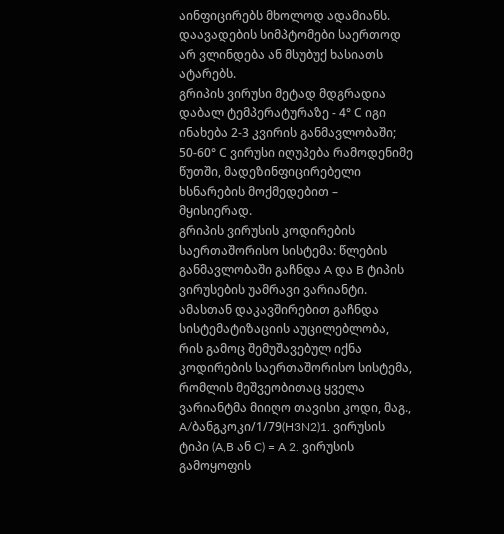აინფიცირებს მხოლოდ ადამიანს. დაავადების სიმპტომები საერთოდ არ ვლინდება ან მსუბუქ ხასიათს ატარებს.
გრიპის ვირუსი მეტად მდგრადია დაბალ ტემპერატურაზე - 4° С იგი ინახება 2-3 კვირის განმავლობაში; 50-60° С ვირუსი იღუპება რამოდენიმე წუთში, მადეზინფიცირებელი ხსნარების მოქმედებით – მყისიერად.
გრიპის ვირუსის კოდირების საერთაშორისო სისტემა: წლების განმავლობაში გაჩნდა A და B ტიპის ვირუსების უამრავი ვარიანტი. ამასთან დაკავშირებით გაჩნდა სისტემატიზაციის აუცილებლობა, რის გამოც შემუშავებულ იქნა კოდირების საერთაშორისო სისტემა, რომლის მეშვეობითაც ყველა ვარიანტმა მიიღო თავისი კოდი, მაგ., A/ბანგკოკი/1/79(H3N2)1. ვირუსის ტიპი (A,B ან C) = A 2. ვირუსის გამოყოფის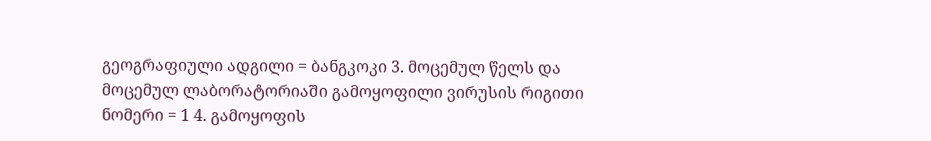გეოგრაფიული ადგილი = ბანგკოკი 3. მოცემულ წელს და მოცემულ ლაბორატორიაში გამოყოფილი ვირუსის რიგითი ნომერი = 1 4. გამოყოფის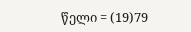წელი = (19)79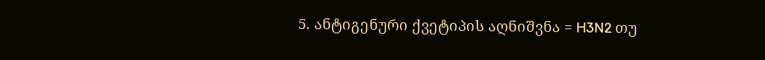5. ანტიგენური ქვეტიპის აღნიშვნა = H3N2 თუ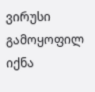ვირუსი გამოყოფილ იქნა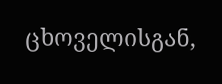ცხოველისგან,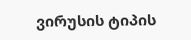ვირუსის ტიპის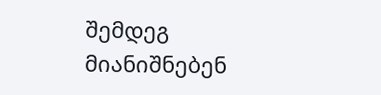შემდეგ მიანიშნებენ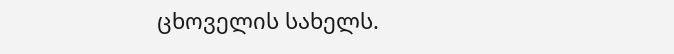ცხოველის სახელს.